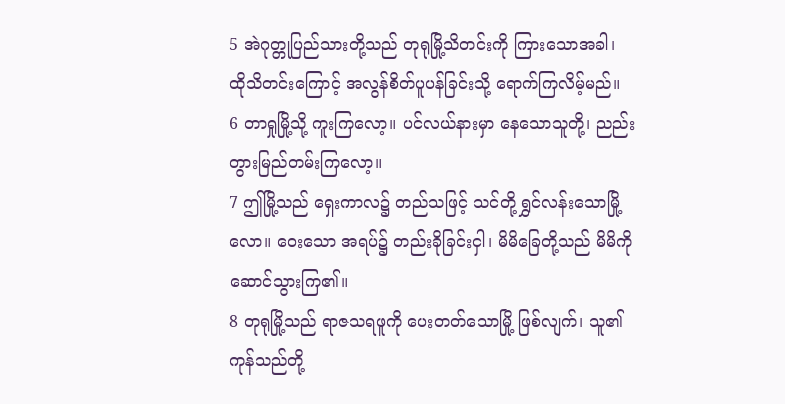5 အဲဂုတ္တုပြည်သားတို့သည် တုရုမြို့သိတင်းကို ကြားသောအခါ၊ ထိုသိတင်းကြောင့် အလွန်စိတ်ပူပန်ခြင်းသို့ ရောက်ကြလိမ့်မည်။
6 တာရှုမြို့သို့ ကူးကြလော့။ ပင်လယ်နားမှာ နေသောသူတို့၊ ညည်းတွားမြည်တမ်းကြလော့။
7 ဤမြို့သည် ရှေးကာလ၌ တည်သဖြင့် သင်တို့ ရွှင်လန်းသောမြို့လော။ ဝေးသော အရပ်၌ တည်းခိုခြင်းငှါ၊ မိမိခြေတို့သည် မိမိကိုဆောင်သွားကြ၏။
8 တုရုမြို့သည် ရာဇသရဖူကို ပေးတတ်သောမြို့ ဖြစ်လျက်၊ သူ၏ကုန်သည်တို့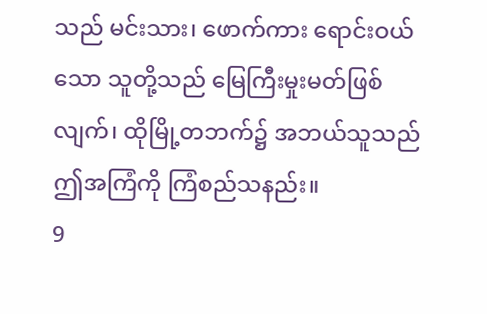သည် မင်းသား၊ ဖောက်ကား ရောင်းဝယ်သော သူတို့သည် မြေကြီးမှုးမတ်ဖြစ်လျက်၊ ထိုမြို့တဘက်၌ အဘယ်သူသည် ဤအကြံကို ကြံစည်သနည်း။
9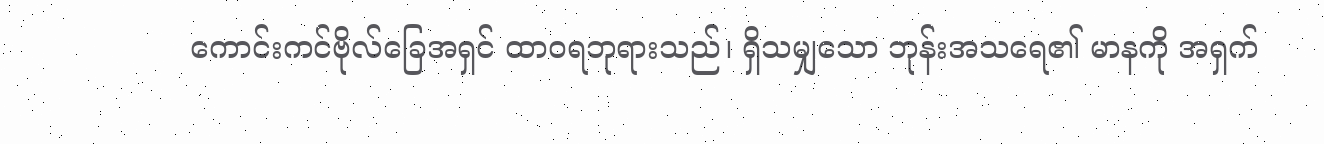ကောင်းကင်ဗိုလ်ခြေအရှင် ထာဝရဘုရားသည်၊ ရှိသမျှသော ဘုန်းအသရေ၏ မာနကို အရှက်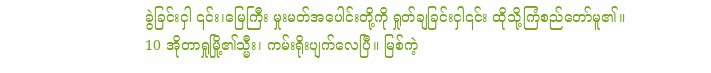ခွဲခြင်းငှါ ၎င်း၊မြေကြီး မှုးမတ်အပေါင်းတို့ကို ရှုတ်ချခြင်းငှါ၎င်း ထိုသို့ကြံစည်တော်မူ၏။
10 အိုတာရှုမြို့၏သ္မီး၊ ကမ်းရိုးပျက်လေပြီ။ မြစ်ကဲ့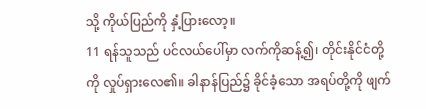သို့ ကိုယ်ပြည်ကို နှံ့ပြားလော့။
11 ရန်သူသည် ပင်လယ်ပေါ်မှာ လက်ကိုဆန့်၍၊ တိုင်းနိုင်ငံတို့ကို လှုပ်ရှားလေ၏။ ခါနာန်ပြည်၌ ခိုင်ခံ့သော အရပ်တို့ကို ဖျက်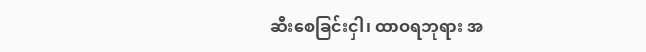ဆီးစေခြင်းငှါ၊ ထာဝရဘုရား အ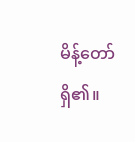မိန့်တော်ရှိ၏။